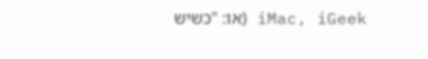iMac, iGeek (או: "כשיש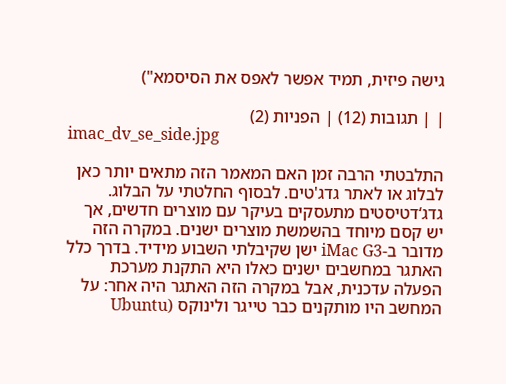גישה פיזית, תמיד אפשר לאפס את הסיסמא")

| | תגובות (12) | הפניות (2)
imac_dv_se_side.jpg

התלבטתי הרבה זמן האם המאמר הזה מתאים יותר כאן לבלוג או לאתר גדג'טים. לבסוף החלטתי על הבלוג.
גדג‘דטיסטים מתעסקים בעיקר עם מוצרים חדשים, אך יש קסם מיוחד בהשמשת מוצרים ישנים. במקרה הזה מדובר ב-iMac G3 ישן שקיבלתי השבוע מידיד. בדרך כלל האתגר במחשבים ישנים כאלו היא התקנת מערכת הפעלה עדכנית, אבל במקרה הזה האתגר היה אחר: על המחשב היו מותקנים כבר טייגר ולינוקס (Ubuntu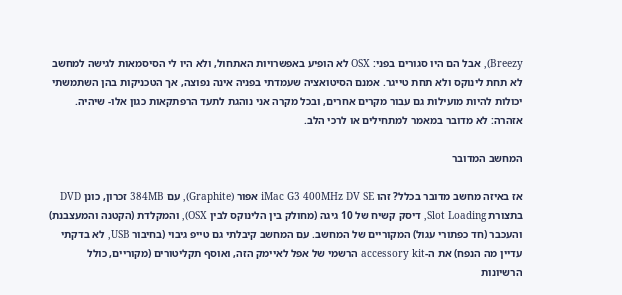Breezy), אבל הם היו סגורים בפני: OSX לא הופיע באפשרויות האתחול, ולא היו לי הסיסמאות לגישה למחשב לא תחת לינוקס ולא תחת טייגר. אמנם הסיטואציה שעמדתי בפניה אינה נפוצה, אך הטכניקות בהן השתמשתי יכולות להיות מועילות גם עבור מקרים אחרים, ובכל מקרה אני נוהגת לתעד הרפתקאות כגון אלו- שיהיה. אזהרה: לא מדובר במאמר למתחילים או לרכי הלב.

המחשב המדובר

אז באיזה מחשב מדובר בכלל? זהו iMac G3 400MHz DV SE אפור (Graphite), עם 384MB זכרון, כונן DVD בתצורת Slot Loading, דיסק קשיח של 10 גיגה (מחולק בין הלינוקס לבין OSX), והמקלדת (הקטנה והמעצבנת) והעכבר (חד כפתורי עגול) המקוריים של המחשב. עם המחשב קיבלתי גם טייפ גיבוי (בחיבור USB, לא בדקתי עדיין מה הנפח) את ה-accessory kit הרשמי של אפל לאיימק הזה, ואוסף תקליטורים (מקוריים, כולל הרשיונות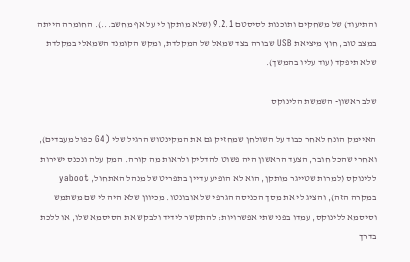והתיעוד) של משחקים ותוכנות לסיסטם 9.2.1 (שלא מותקן לי על אף מחשב...). החומרה הייתה במצב טוב, חוץ מיציאת USB שבורה בצד שמאל של המקלדת, ומקש הקומנד השמאלי במקלדת שלא תיפקד (עוד עליו בהמשך).

שלב ראשון- השמשת הלינוקס

האיימק הונח לאחר כבוד על השולחן שמחזיק גם את המקינטוש הרגיל שלי (G4 כפול מעבדים), ואחרי שהכל חובר, הצעד הראשון היה פשוט להדליק ולראות מה קורה. המק עלה ונכנס ישירות ללינוקס (למרות שטייגר מותקן, הוא לא הופיע עדיין בתפריט של מנהל האתחול, yaboot במקרה הזה), והציג לי את מסך הכניסה הגרפי של אובונטו. מכיוון שלא היה לי שם משתמש וסיסמא ללינוקס, עמדו בפני שתי אפשרויות: להתקשר לידיד ולבקש את הסיסמא שלו, או ללכת בדרך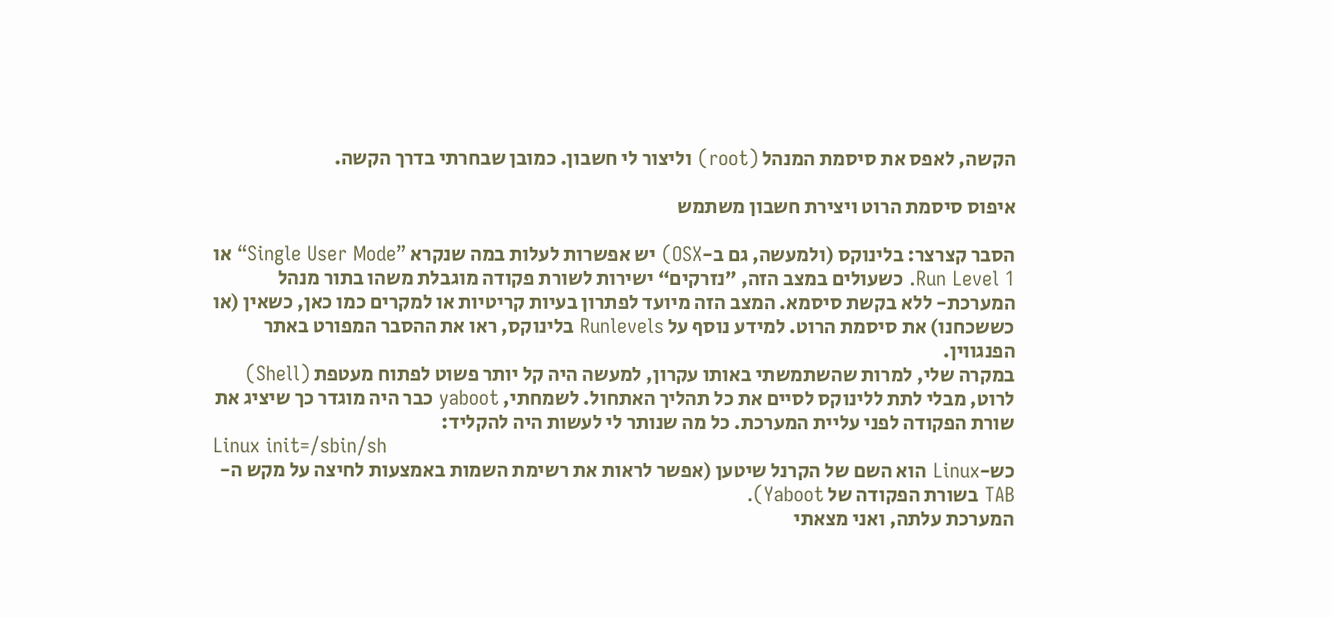הקשה, לאפס את סיסמת המנהל (root) וליצור לי חשבון. כמובן שבחרתי בדרך הקשה.

איפוס סיסמת הרוט ויצירת חשבון משתמש

הסבר קצרצר: בלינוקס (ולמעשה, גם ב-OSX) יש אפשרות לעלות במה שנקרא ”Single User Mode“ או Run Level 1. כשעולים במצב הזה, ”נזרקים“ ישירות לשורת פקודה מוגבלת משהו בתור מנהל המערכת- ללא בקשת סיסמא. המצב הזה מיועד לפתרון בעיות קריטיות או למקרים כמו כאן, כשאין (או כששכחנו) את סיסמת הרוט. למידע נוסף על Runlevels בלינוקס, ראו את ההסבר המפורט באתר הפנגווין.
במקרה שלי, למרות שהשתמשתי באותו עקרון, למעשה היה קל יותר פשוט לפתוח מעטפת (Shell) לרוט, מבלי לתת ללינוקס לסיים את כל תהליך האתחול. לשמחתי, yaboot כבר היה מוגדר כך שיציג את שורת הפקודה לפני עליית המערכת. כל מה שנותר לי לעשות היה להקליד:
Linux init=/sbin/sh
כש-Linux הוא השם של הקרנל שיטען (אפשר לראות את רשימת השמות באמצעות לחיצה על מקש ה-TAB בשורת הפקודה של Yaboot).
המערכת עלתה, ואני מצאתי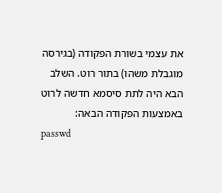את עצמי בשורת הפקודה (בגירסה מוגבלת משהו) בתור רוט. השלב הבא היה לתת סיסמא חדשה לרוט באמצעות הפקודה הבאה:
passwd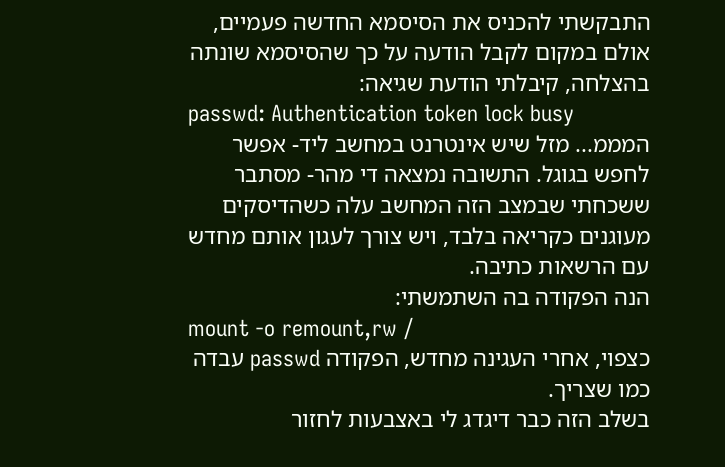התבקשתי להכניס את הסיסמא החדשה פעמיים, אולם במקום לקבל הודעה על כך שהסיסמא שונתה בהצלחה, קיבלתי הודעת שגיאה:
passwd: Authentication token lock busy
המממ... מזל שיש אינטרנט במחשב ליד- אפשר לחפש בגוגל. התשובה נמצאה די מהר- מסתבר ששכחתי שבמצב הזה המחשב עלה כשהדיסקים מעוגנים כקריאה בלבד, ויש צורך לעגון אותם מחדש עם הרשאות כתיבה.
הנה הפקודה בה השתמשתי:
mount -o remount,rw /
כצפוי, אחרי העגינה מחדש, הפקודה passwd עבדה כמו שצריך.
בשלב הזה כבר דיגדג לי באצבעות לחזור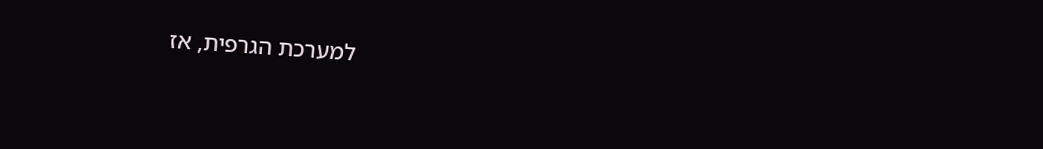למערכת הגרפית, אז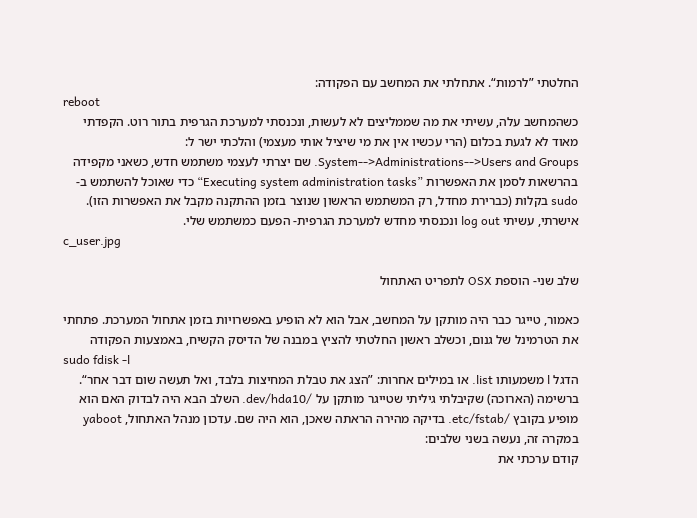החלטתי ”לרמות“. אתחלתי את המחשב עם הפקודה:
reboot
כשהמחשב עלה, עשיתי את מה שממליצים לא לעשות, ונכנסתי למערכת הגרפית בתור רוט. הקפדתי מאוד לא לגעת בכלום (הרי עכשיו אין את מי שיציל אותי מעצמי) והלכתי ישר ל: System-->Administrations-->Users and Groups. שם יצרתי לעצמי משתמש חדש, כשאני מקפידה בהרשאות לסמן את האפשרות ”Executing system administration tasks“ כדי שאוכל להשתמש ב-sudo בקלות (כברירת מחדל, רק המשתמש הראשון שנוצר בזמן ההתקנה מקבל את האפשרות הזו). אישרתי, עשיתי log out ונכנסתי מחדש למערכת הגרפית- הפעם כמשתמש שלי.
c_user.jpg

שלב שני- הוספת OSX לתפריט האתחול

כאמור, טייגר כבר היה מותקן על המחשב, אבל הוא לא הופיע באפשרויות בזמן אתחול המערכת. פתחתי את הטרמינל של גנום, וכשלב ראשון החלטתי להציץ במבנה של הדיסק הקשיח, באמצעות הפקודה
sudo fdisk -l
הדגל l משמעותו list. או במילים אחרות: ”הצג את טבלת המחיצות בלבד, ואל תעשה שום דבר אחר“. ברשימה (הארוכה) שקיבלתי גיליתי שטייגר מותקן על /dev/hda10. השלב הבא היה לבדוק האם הוא מופיע בקובץ /etc/fstab. בדיקה מהירה הראתה שאכן, הוא היה שם. עדכון מנהל האתחול, yaboot במקרה זה, נעשה בשני שלבים:
קודם ערכתי את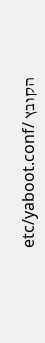הקובץ /etc/yaboot.conf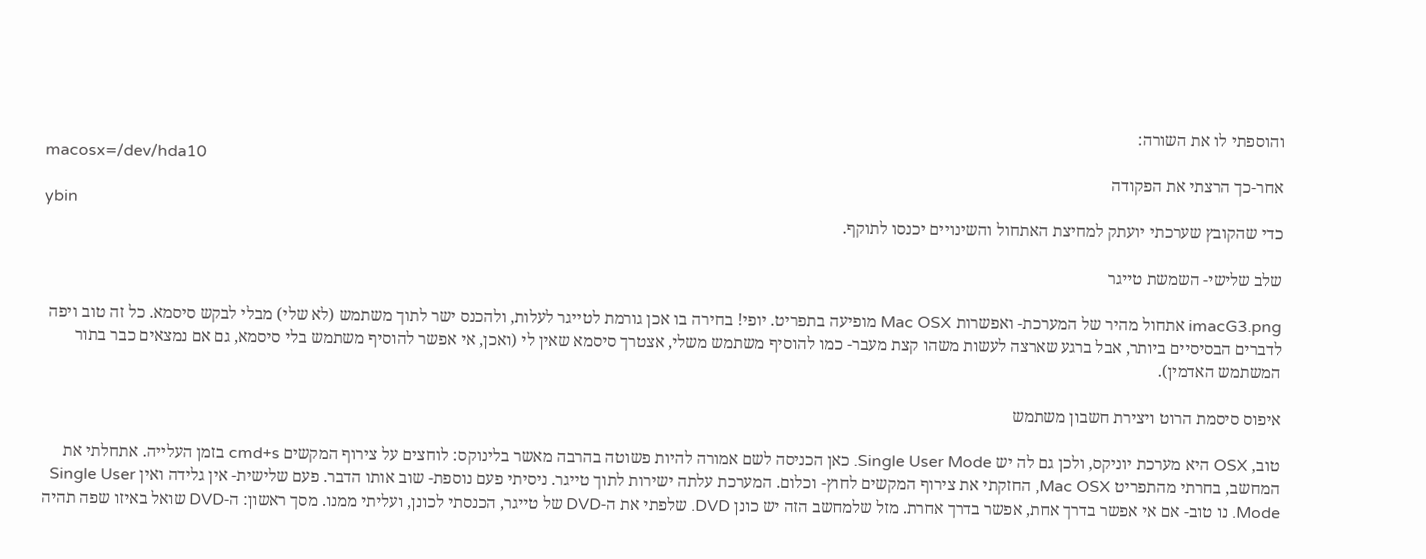והוספתי לו את השורה:
macosx=/dev/hda10
אחר-כך הרצתי את הפקודה
ybin
כדי שהקובץ שערכתי יועתק למחיצת האתחול והשינויים יכנסו לתוקף.

שלב שלישי- השמשת טייגר

imacG3.png אתחול מהיר של המערכת- ואפשרות Mac OSX מופיעה בתפריט. יופי! בחירה בו אכן גורמת לטייגר לעלות, ולהכנס ישר לתוך משתמש (לא שלי) מבלי לבקש סיסמא. כל זה טוב ויפה לדברים הבסיסיים ביותר, אבל ברגע שארצה לעשות משהו קצת מעבר- כמו להוסיף משתמש משלי, אצטרך סיסמא שאין לי (ואכן, אי אפשר להוסיף משתמש בלי סיסמא, גם אם נמצאים כבר בתור המשתמש האדמין).

איפוס סיסמת הרוט ויצירת חשבון משתמש

טוב, OSX היא מערכת יוניקס, ולכן גם לה יש Single User Mode. כאן הכניסה לשם אמורה להיות פשוטה בהרבה מאשר בלינוקס: לוחצים על צירוף המקשים cmd+s בזמן העלייה. אתחלתי את המחשב, בחרתי מהתפריט Mac OSX, החזקתי את צירוף המקשים לחוץ- וכלום. המערכת עלתה ישירות לתוך טייגר. ניסיתי פעם נוספת- שוב אותו הדבר. פעם שלישית- אין גלידה ואין Single User Mode. נו טוב- אם אי אפשר בדרך אחת, אפשר בדרך אחרת. מזל שלמחשב הזה יש כונן DVD. שלפתי את ה-DVD של טייגר, הכנסתי לכונן, ועליתי ממנו. מסך ראשון: ה-DVD שואל באיזו שפה תהיה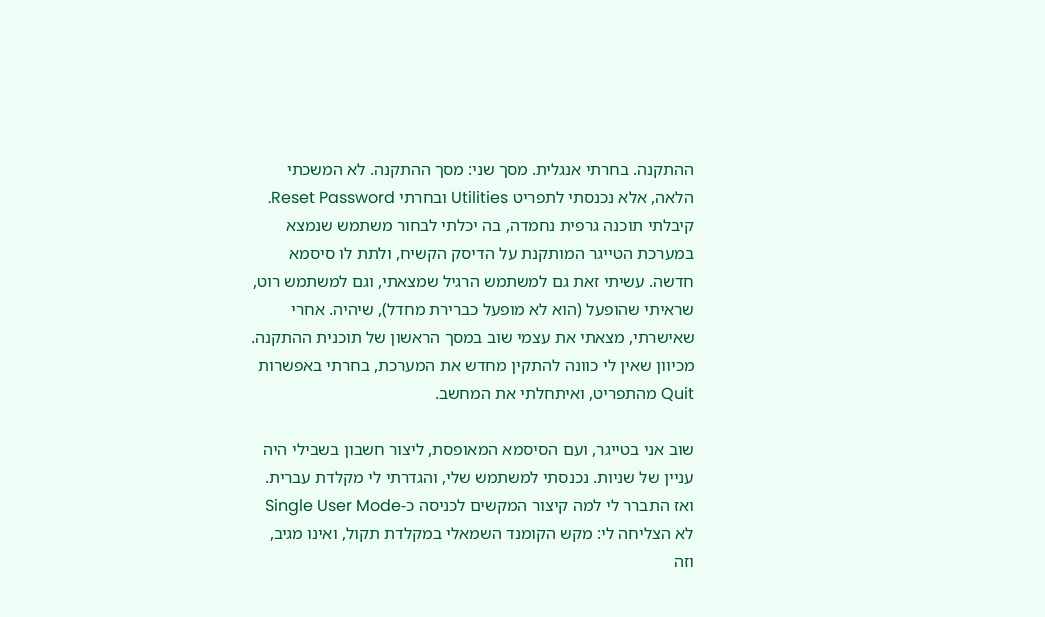ההתקנה. בחרתי אנגלית. מסך שני: מסך ההתקנה. לא המשכתי הלאה, אלא נכנסתי לתפריט Utilities ובחרתי Reset Password. קיבלתי תוכנה גרפית נחמדה, בה יכלתי לבחור משתמש שנמצא במערכת הטייגר המותקנת על הדיסק הקשיח, ולתת לו סיסמא חדשה. עשיתי זאת גם למשתמש הרגיל שמצאתי, וגם למשתמש רוט, שראיתי שהופעל (הוא לא מופעל כברירת מחדל), שיהיה. אחרי שאישרתי, מצאתי את עצמי שוב במסך הראשון של תוכנית ההתקנה. מכיוון שאין לי כוונה להתקין מחדש את המערכת, בחרתי באפשרות Quit מהתפריט, ואיתחלתי את המחשב.

שוב אני בטייגר, ועם הסיסמא המאופסת, ליצור חשבון בשבילי היה עניין של שניות. נכנסתי למשתמש שלי, והגדרתי לי מקלדת עברית. ואז התברר לי למה קיצור המקשים לכניסה כ-Single User Mode לא הצליחה לי: מקש הקומנד השמאלי במקלדת תקול, ואינו מגיב, וזה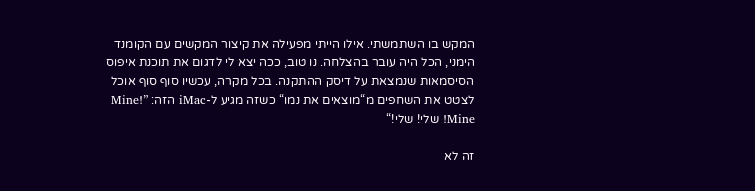המקש בו השתמשתי. אילו הייתי מפעילה את קיצור המקשים עם הקומנד הימני, הכל היה עובר בהצלחה. נו טוב, ככה יצא לי לדגום את תוכנת איפוס הסיסמאות שנמצאת על דיסק ההתקנה. בכל מקרה, עכשיו סוף סוף אוכל לצטט את השחפים מ“מוצאים את נמו“ כשזה מגיע ל-iMac הזה: ”Mine! Mine! שלי! שלי!“

זה לא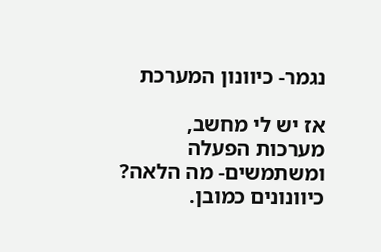נגמר- כיוונון המערכת

אז יש לי מחשב, מערכות הפעלה ומשתמשים- מה הלאה? כיוונונים כמובן.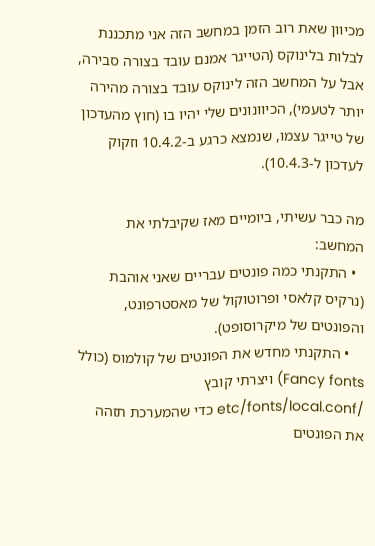מכיוון שאת רוב הזמן במחשב הזה אני מתכננת לבלות בלינוקס (הטייגר אמנם עובד בצורה סבירה, אבל על המחשב הזה לינוקס עובד בצורה מהירה יותר לטעמי), הכיוונונים שלי יהיו בו (חוץ מהעדכון של טייגר עצמו, שנמצא כרגע ב-10.4.2 וזקוק לעדכון ל-10.4.3).

מה כבר עשיתי, ביומיים מאז שקיבלתי את המחשב:
  • התקנתי כמה פונטים עבריים שאני אוהבת (נרקיס קלאסי ופרוטוקול של מאסטרפונט, והפונטים של מיקרוסופט).
    • התקנתי מחדש את הפונטים של קולמוס (כולל Fancy fonts) ויצרתי קובץ /etc/fonts/local.conf כדי שהמערכת תזהה את הפונטים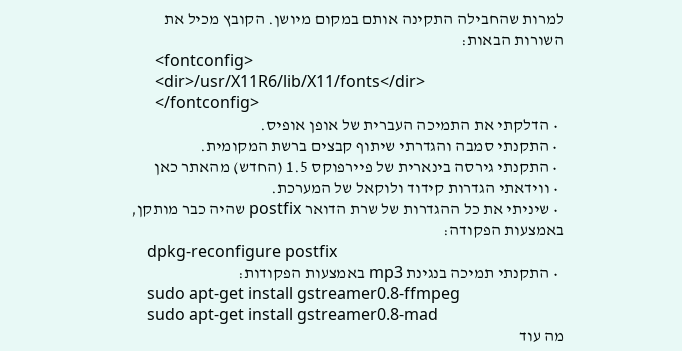למרות שהחבילה התקינה אותם במקום מיושן. הקובץ מכיל את השורות הבאות:
      <fontconfig>
      <dir>/usr/X11R6/lib/X11/fonts</dir>
      </fontconfig>
  • הדלקתי את התמיכה העברית של אופן אופיס.
  • התקנתי סמבה והגדרתי שיתוף קבצים ברשת המקומית.
  • התקנתי גירסה בינארית של פיירפוקס 1.5 (החדש) מהאתר כאן
  • ווידאתי הגדרות קידוד ולוקאל של המערכת.
  • שיניתי את כל ההגדרות של שרת הדואר postfix שהיה כבר מותקן, באמצעות הפקודה:
    dpkg-reconfigure postfix
  • התקנתי תמיכה בנגינת mp3 באמצעות הפקודות:
    sudo apt-get install gstreamer0.8-ffmpeg
    sudo apt-get install gstreamer0.8-mad
מה עוד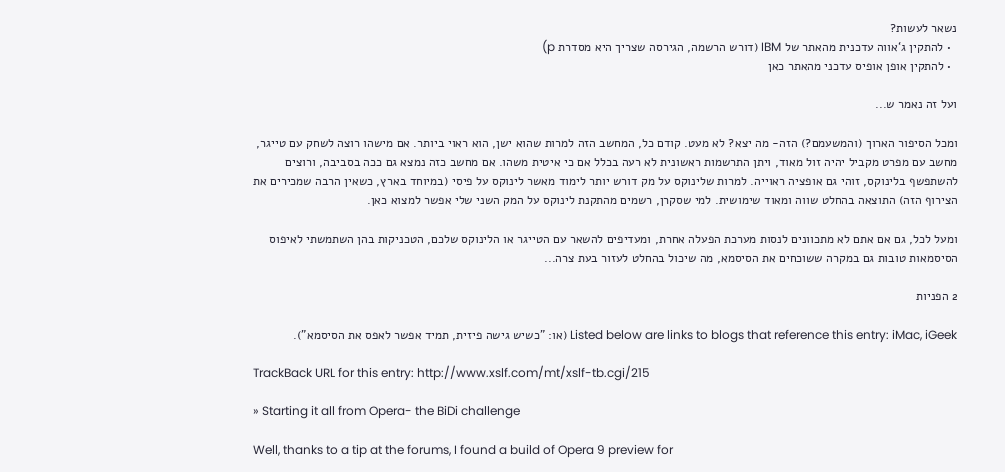נשאר לעשות?
  • להתקין ג‘אווה עדכנית מהאתר של IBM (דורש הרשמה, הגירסה שצריך היא מסדרת p)
  • להתקין אופן אופיס עדכני מהאתר כאן

ועל זה נאמר ש...

ומכל הסיפור הארוך (והמשעמם?) הזה- מה יצא? לא מעט. קודם כל, המחשב הזה למרות שהוא ישן, הוא ראוי ביותר. אם מישהו רוצה לשחק עם טייגר, מחשב עם מפרט מקביל יהיה זול מאוד, ויתן התרשמות ראשונית לא רעה בכלל אם כי איטית משהו. אם מחשב כזה נמצא גם ככה בסביבה, ורוצים להשתפשף בלינוקס, זוהי גם אופציה ראוייה. למרות שלינוקס על מק דורש יותר לימוד מאשר לינוקס על פיסי (במיוחד בארץ, כשאין הרבה שמכירים את הצירוף הזה) התוצאה בהחלט שווה ומאוד שימושית. למי שסקרן, רשמים מהתקנת לינוקס על המק השני שלי אפשר למצוא כאן.

ומעל לכל, גם אם אתם לא מתכוונים לנסות מערכת הפעלה אחרת, ומעדיפים להשאר עם הטייגר או הלינוקס שלכם, הטכניקות בהן השתמשתי לאיפוס הסיסמאות טובות גם במקרה ששוכחים את הסיסמא, מה שיכול בהחלט לעזור בעת צרה...

2 הפניות

Listed below are links to blogs that reference this entry: iMac, iGeek (או: "כשיש גישה פיזית, תמיד אפשר לאפס את הסיסמא").

TrackBack URL for this entry: http://www.xslf.com/mt/xslf-tb.cgi/215

» Starting it all from Opera- the BiDi challenge

Well, thanks to a tip at the forums, I found a build of Opera 9 preview for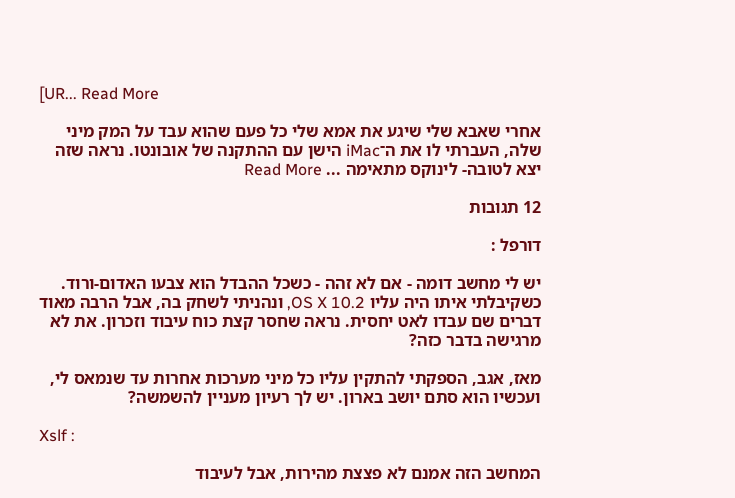[UR... Read More

אחרי שאבא שלי שיגע את אמא שלי כל פעם שהוא עבד על המק מיני שלה, העברתי לו את ה־iMac הישן עם ההתקנה של אובונטו. נראה שזה יצא לטובה- לינוקס מתאימה ... Read More

12 תגובות

דורפל :

יש לי מחשב דומה - אם לא זהה - כשכל ההבדל הוא צבעו האדום-ורוד.
כשקיבלתי איתו היה עליו OS X 10.2, ונהניתי לשחק בה, אבל הרבה מאוד דברים שם עבדו לאט יחסית. נראה שחסר קצת כוח עיבוד וזכרון. את לא מרגישה בדבר כזה?

מאז, אגב, הספקתי להתקין עליו כל מיני מערכות אחרות עד שנמאס לי, ועכשיו הוא סתם יושב בארון. יש לך רעיון מעניין להשמשה?

Xslf :

המחשב הזה אמנם לא פצצת מהירות, אבל לעיבוד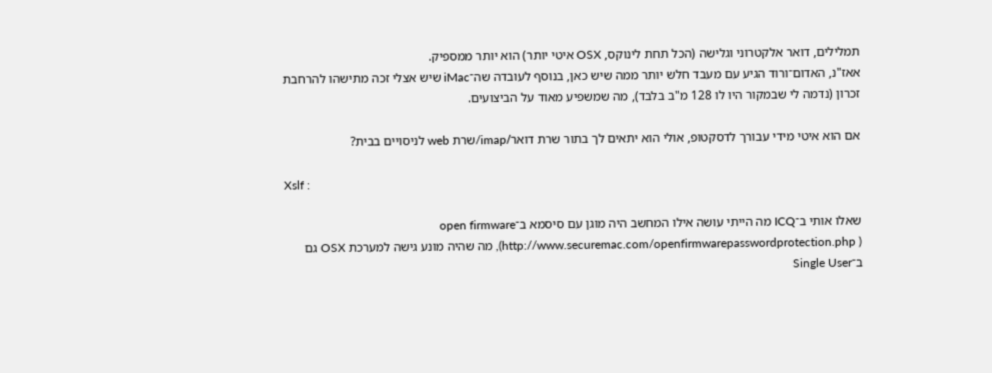תמלילים, דואר אלקטרוני וגלישה (הכל תחת לינוקס, OSX איטי יותר) הוא יותר ממספיק.
אאז"נ, האדום־ורוד הגיע עם מעבד חלש יותר ממה שיש כאן, בנוסף לעובדה שה־iMac שיש אצלי זכה מתישהו להרחבת זכרון (נדמה לי שבמקור היו לו 128 מ"ב בלבד), מה שמשפיע מאוד על הביצועים.

אם הוא איטי מידי עבורך לדסקטופ, אולי הוא יתאים לך בתור שרת דואר/imap/שרת web לניסויים בבית?

Xslf :

שאלו אותי ב־ICQ מה הייתי עושה אילו המחשב היה מוגן עם סיסמא ב־open firmware  (http://www.securemac.com/openfirmwarepasswordprotection.php ), מה שהיה מונע גישה למערכת OSX גם ב־Single User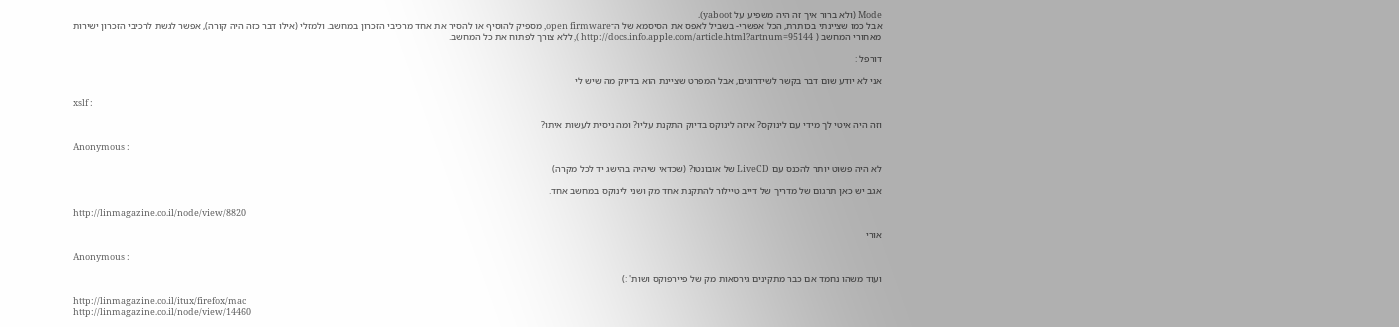Mode (ולא ברור איך זה היה משפיע על yaboot).
אבל כמו שציינתי בכותרת, הכל אפשרי- בשביל לאפס את הסיסמא של ה־open firmware, מספיק להוסיף או להסיר את אחד מרכיבי הזכרון במחשב. ולמזלי (אילו דבר כזה היה קורה), אפשר לגשת לרכיבי הזכרון ישירות מאחורי המחשב ( http://docs.info.apple.com/article.html?artnum=95144 ), ללא צורך לפתוח את כל המחשב.

דורפל :

אני לא יודע שום דבר בקשר לשידרוגים, אבל המפרט שציינת הוא בדיוק מה שיש לי

xslf :

וזה היה איטי לך מידי עם לינוקס? איזה לינוקס בדיוק התקנת עליו? ומה ניסית לעשות איתו?

Anonymous :

לא היה פשוט יותר להכנס עם LiveCD של אובונטו? (שכדאי שיהיה בהישג יד לכל מקרה)

אגב יש כאן תרגום של מדריך של דייב טיילור להתקנת אחד מק ושני לינוקס במחשב אחד.

http://linmagazine.co.il/node/view/8820

אורי

Anonymous :

ועוד משהו נחמד אם כבר מתקינים גירסאות מק של פיירפוקס ושות' :)

http://linmagazine.co.il/itux/firefox/mac
http://linmagazine.co.il/node/view/14460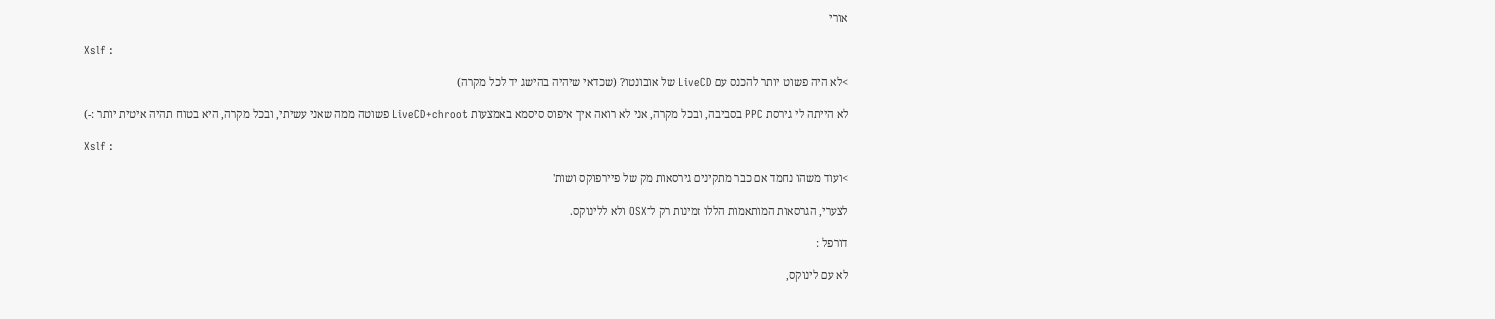אורי

Xslf :

>לא היה פשוט יותר להכנס עם LiveCD של אובונטו? (שכדאי שיהיה בהישג יד לכל מקרה)

לא הייתה לי גירסת PPC בסביבה, ובכל מקרה, אני לא רואה איך איפוס סיסמא באמצעות LiveCD+chroot פשוטה ממה שאני עשיתי, ובכל מקרה, היא בטוח תהיה איטית יותר :-)

Xslf :

>ועוד משהו נחמד אם כבר מתקינים גירסאות מק של פיירפוקס ושות'

לצערי, הגרסאות המותאמות הללו זמינות רק ל־OSX ולא ללינוקס.

דורפל :

לא עם לינוקס,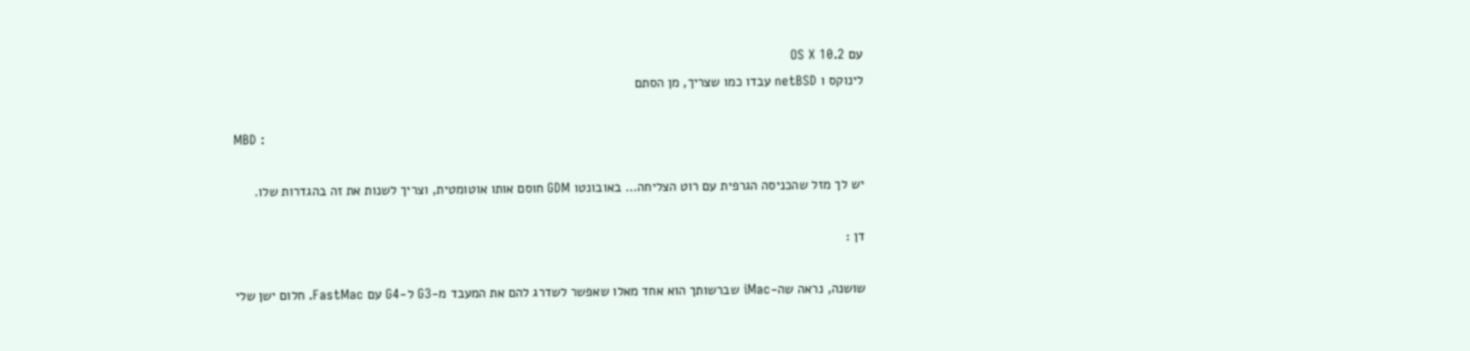עם OS X 10.2
לינוקס ו netBSD עבדו כמו שצריך, מן הסתם

MBD :

יש לך מזל שהכניסה הגרפית עם רוט הצליחה... באובונטו GDM חוסם אותו אוטומטית, וצריך לשנות את זה בהגדרות שלו.

דן :

שושנה, נראה שה-iMac שברשותך הוא אחד מאלו שאפשר לשדרג להם את המעבד מ-G3 ל-G4 עם FastMac. חלום ישן שלי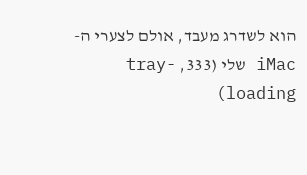הוא לשדרג מעבד, אולם לצערי ה-iMac שלי (333, tray-loading)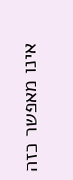אינו מאפשר כזה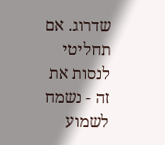שדרוג. אם תחליטי לנסות את זה - נשמח לשמוע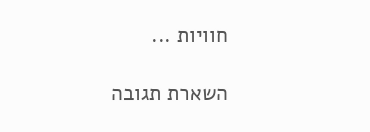חוויות ...

השארת תגובה